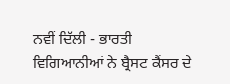ਨਵੀਂ ਦਿੱਲੀ - ਭਾਰਤੀ ਵਿਗਿਆਨੀਆਂ ਨੇ ਬ੍ਰੈਸਟ ਕੈਂਸਰ ਦੇ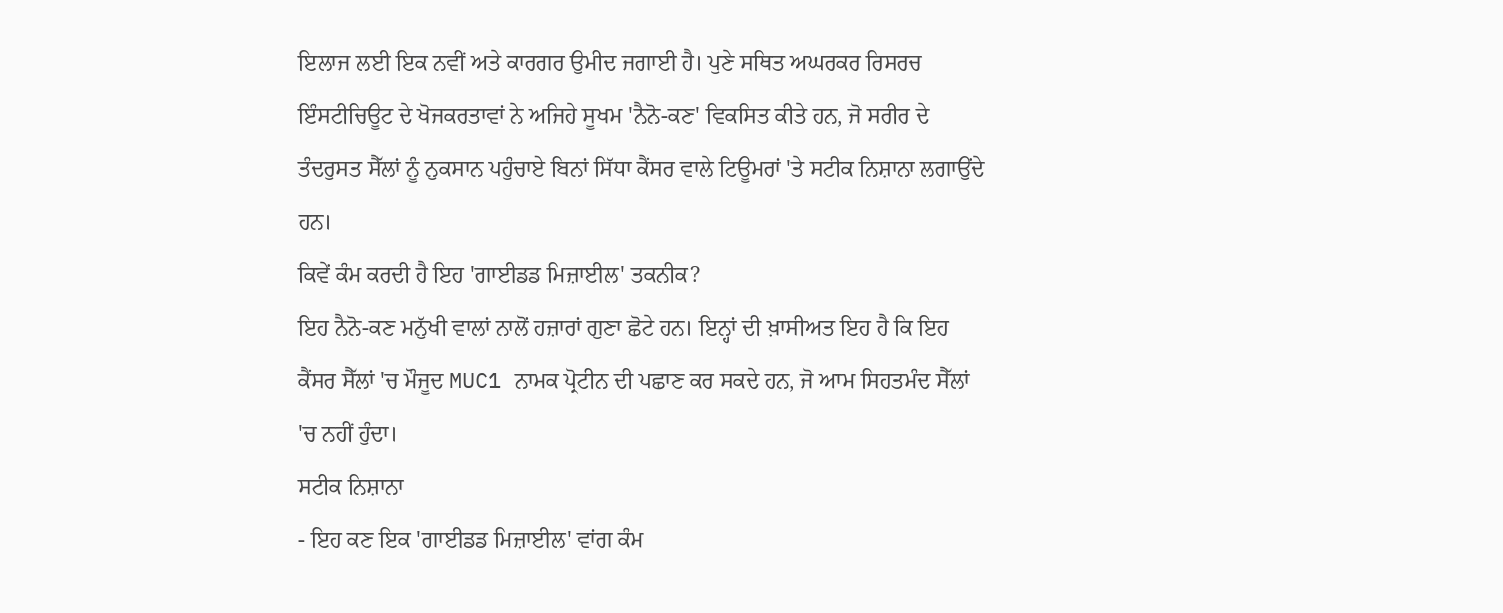ਇਲਾਜ ਲਈ ਇਕ ਨਵੀਂ ਅਤੇ ਕਾਰਗਰ ਉਮੀਦ ਜਗਾਈ ਹੈ। ਪੁਣੇ ਸਥਿਤ ਅਘਰਕਰ ਰਿਸਰਚ ਇੰਸਟੀਚਿਊਟ ਦੇ ਖੋਜਕਰਤਾਵਾਂ ਨੇ ਅਜਿਹੇ ਸੂਖਮ 'ਨੈਨੋ-ਕਣ' ਵਿਕਸਿਤ ਕੀਤੇ ਹਨ, ਜੋ ਸਰੀਰ ਦੇ ਤੰਦਰੁਸਤ ਸੈੱਲਾਂ ਨੂੰ ਨੁਕਸਾਨ ਪਹੁੰਚਾਏ ਬਿਨਾਂ ਸਿੱਧਾ ਕੈਂਸਰ ਵਾਲੇ ਟਿਊਮਰਾਂ 'ਤੇ ਸਟੀਕ ਨਿਸ਼ਾਨਾ ਲਗਾਉਂਦੇ ਹਨ।
ਕਿਵੇਂ ਕੰਮ ਕਰਦੀ ਹੈ ਇਹ 'ਗਾਈਡਡ ਮਿਜ਼ਾਈਲ' ਤਕਨੀਕ?
ਇਹ ਨੈਨੋ-ਕਣ ਮਨੁੱਖੀ ਵਾਲਾਂ ਨਾਲੋਂ ਹਜ਼ਾਰਾਂ ਗੁਣਾ ਛੋਟੇ ਹਨ। ਇਨ੍ਹਾਂ ਦੀ ਖ਼ਾਸੀਅਤ ਇਹ ਹੈ ਕਿ ਇਹ ਕੈਂਸਰ ਸੈੱਲਾਂ 'ਚ ਮੌਜੂਦ MUC1 ਨਾਮਕ ਪ੍ਰੋਟੀਨ ਦੀ ਪਛਾਣ ਕਰ ਸਕਦੇ ਹਨ, ਜੋ ਆਮ ਸਿਹਤਮੰਦ ਸੈੱਲਾਂ 'ਚ ਨਹੀਂ ਹੁੰਦਾ।
ਸਟੀਕ ਨਿਸ਼ਾਨਾ
- ਇਹ ਕਣ ਇਕ 'ਗਾਈਡਡ ਮਿਜ਼ਾਈਲ' ਵਾਂਗ ਕੰਮ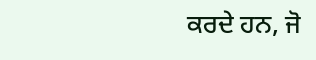ਕਰਦੇ ਹਨ, ਜੋ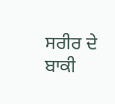ਸਰੀਰ ਦੇ ਬਾਕੀ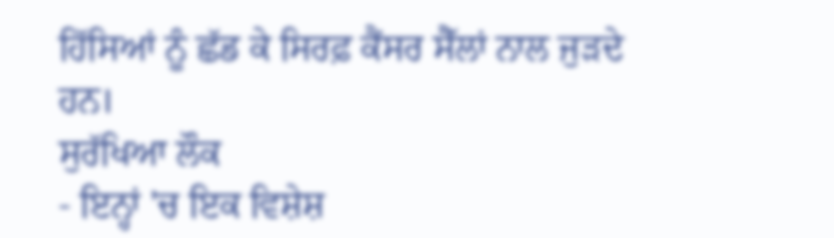ਹਿੱਸਿਆਂ ਨੂੰ ਛੱਡ ਕੇ ਸਿਰਫ਼ ਕੈਂਸਰ ਸੈੱਲਾਂ ਨਾਲ ਜੁੜਦੇ ਹਨ।
ਸੁਰੱਖਿਆ ਲੌਕ
- ਇਨ੍ਹਾਂ 'ਚ ਇਕ ਵਿਸ਼ੇਸ਼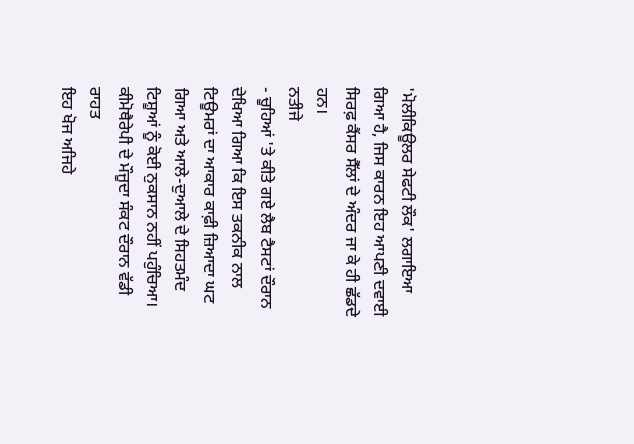'ਮੋਲੀਕਿਊਲਰ ਸੇਫਟੀ ਲੌਕ' ਲਗਾਇਆ ਗਿਆ ਹੈ, ਜਿਸ ਕਾਰਨ ਇਹ ਆਪਣੀ ਦਵਾਈ ਸਿਰਫ਼ ਕੈਂਸਰ ਸੈੱਲਾਂ ਦੇ ਅੰਦਰ ਜਾ ਕੇ ਹੀ ਛੱਡਦੇ ਹਨ।
ਨਤੀਜੇ
- ਚੂਹਿਆਂ 'ਤੇ ਕੀਤੇ ਗਏ ਲੈਬ ਟੈਸਟਾਂ ਦੌਰਾਨ ਦੇਖਿਆ ਗਿਆ ਕਿ ਇਸ ਤਕਨੀਕ ਨਾਲ ਟਿਊਮਰਾਂ ਦਾ ਆਕਾਰ ਕਾਫ਼ੀ ਜ਼ਿਆਦਾ ਘਟ ਗਿਆ ਅਤੇ ਆਲੇ-ਦੁਆਲੇ ਦੇ ਸਿਹਤਮੰਦ ਟਿਸ਼ੂਆਂ ਨੂੰ ਕੋਈ ਨੁਕਸਾਨ ਨਹੀਂ ਪਹੁੰਚਿਆ।
ਕੀਮੋਥੈਰੇਪੀ ਦੇ ਮੌਜੂਦਾ ਸੰਕਟ ਦੌਰਾਨ ਵੱਡੀ ਰਾਹਤ
ਇਹ ਖੋਜ ਅਜਿਹੇ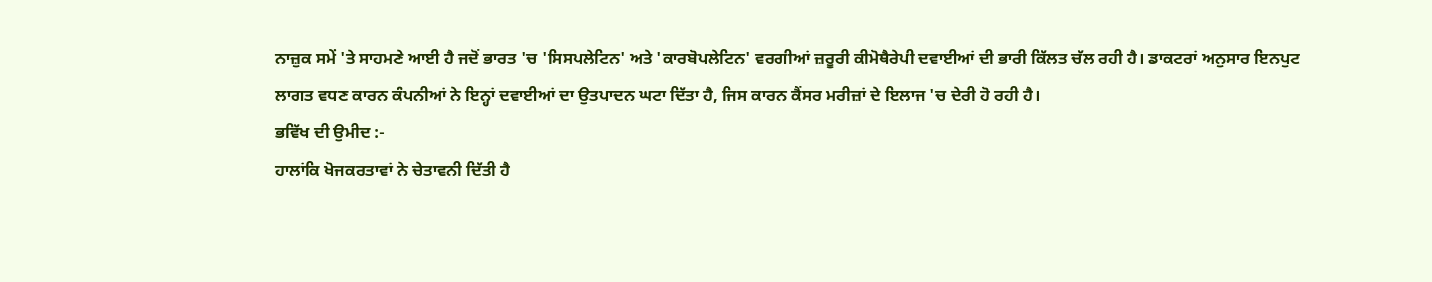ਨਾਜ਼ੁਕ ਸਮੇਂ 'ਤੇ ਸਾਹਮਣੇ ਆਈ ਹੈ ਜਦੋਂ ਭਾਰਤ 'ਚ 'ਸਿਸਪਲੇਟਿਨ' ਅਤੇ 'ਕਾਰਬੋਪਲੇਟਿਨ' ਵਰਗੀਆਂ ਜ਼ਰੂਰੀ ਕੀਮੋਥੈਰੇਪੀ ਦਵਾਈਆਂ ਦੀ ਭਾਰੀ ਕਿੱਲਤ ਚੱਲ ਰਹੀ ਹੈ। ਡਾਕਟਰਾਂ ਅਨੁਸਾਰ ਇਨਪੁਟ ਲਾਗਤ ਵਧਣ ਕਾਰਨ ਕੰਪਨੀਆਂ ਨੇ ਇਨ੍ਹਾਂ ਦਵਾਈਆਂ ਦਾ ਉਤਪਾਦਨ ਘਟਾ ਦਿੱਤਾ ਹੈ, ਜਿਸ ਕਾਰਨ ਕੈਂਸਰ ਮਰੀਜ਼ਾਂ ਦੇ ਇਲਾਜ 'ਚ ਦੇਰੀ ਹੋ ਰਹੀ ਹੈ।
ਭਵਿੱਖ ਦੀ ਉਮੀਦ :-
ਹਾਲਾਂਕਿ ਖੋਜਕਰਤਾਵਾਂ ਨੇ ਚੇਤਾਵਨੀ ਦਿੱਤੀ ਹੈ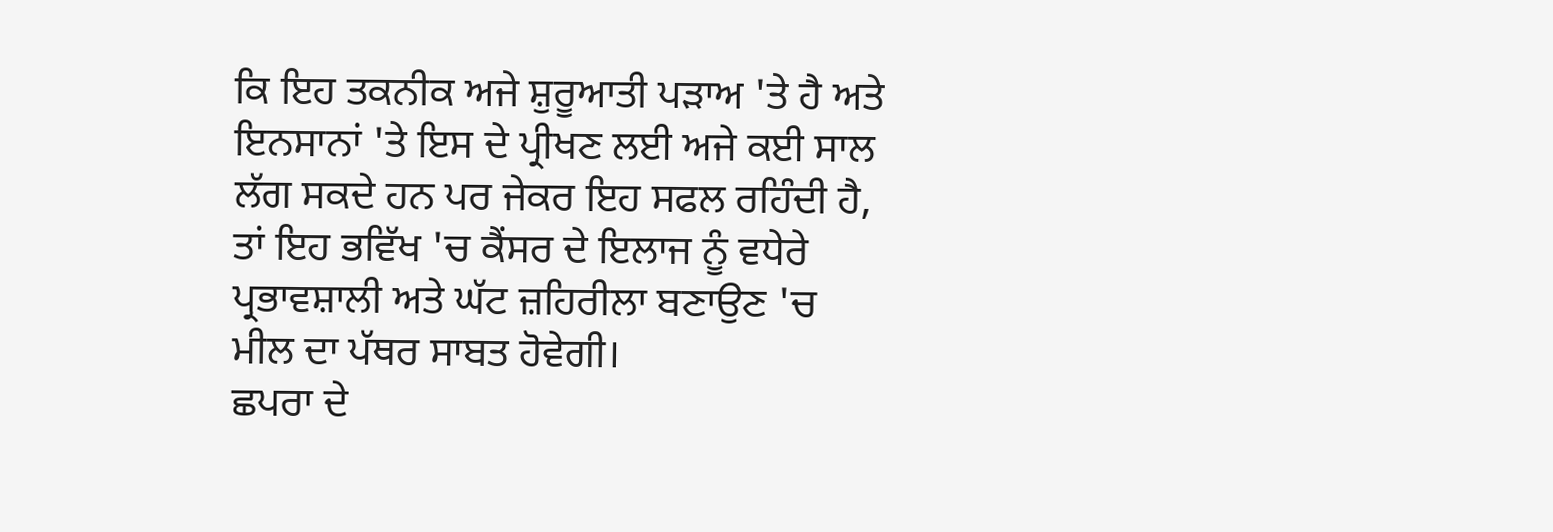ਕਿ ਇਹ ਤਕਨੀਕ ਅਜੇ ਸ਼ੁਰੂਆਤੀ ਪੜਾਅ 'ਤੇ ਹੈ ਅਤੇ ਇਨਸਾਨਾਂ 'ਤੇ ਇਸ ਦੇ ਪ੍ਰੀਖਣ ਲਈ ਅਜੇ ਕਈ ਸਾਲ ਲੱਗ ਸਕਦੇ ਹਨ ਪਰ ਜੇਕਰ ਇਹ ਸਫਲ ਰਹਿੰਦੀ ਹੈ, ਤਾਂ ਇਹ ਭਵਿੱਖ 'ਚ ਕੈਂਸਰ ਦੇ ਇਲਾਜ ਨੂੰ ਵਧੇਰੇ ਪ੍ਰਭਾਵਸ਼ਾਲੀ ਅਤੇ ਘੱਟ ਜ਼ਹਿਰੀਲਾ ਬਣਾਉਣ 'ਚ ਮੀਲ ਦਾ ਪੱਥਰ ਸਾਬਤ ਹੋਵੇਗੀ।
ਛਪਰਾ ਦੇ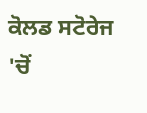ਕੋਲਡ ਸਟੋਰੇਜ 'ਚੋਂ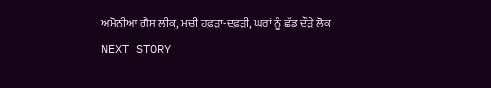ਅਮੋਨੀਆ ਗੈਸ ਲੀਕ, ਮਚੀ ਹਫ਼ੜਾ-ਦਫ਼ੜੀ, ਘਰਾਂ ਨੂੰ ਛੱਡ ਦੌੜੇ ਲੋਕ
NEXT STORY